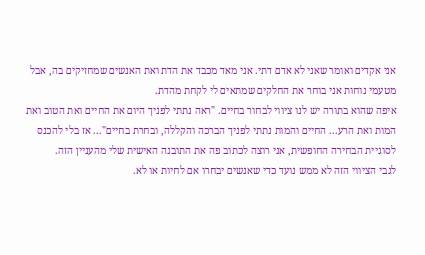אני אקדים ואומר שאני לא אדם דתי. אני מאד מכבד את הדת ואת האנשים שמחזיקים בה, אבל מטעמי נוחות אני בוחר את החלקים שמתאים לי לקחת מהדת.
איפה שהוא בתורה יש לנו ציווי לבחור בחיים. "ראה נתתי לפניך היום את החיים ואת הטוב ואת המות ואת הרע... החיים והמות נתתי לפניך הברכה והקללה, ובחרת בחיים"... אז בלי להכנס לסוגיית הבחירה החופשית, אני רוצה לכתוב פה את התובנה האישית שלי מהעניין הזה.
לגבי הציווי הזה לא ממש נועד כדי שאנשים יבחרו אם לחיות או לא.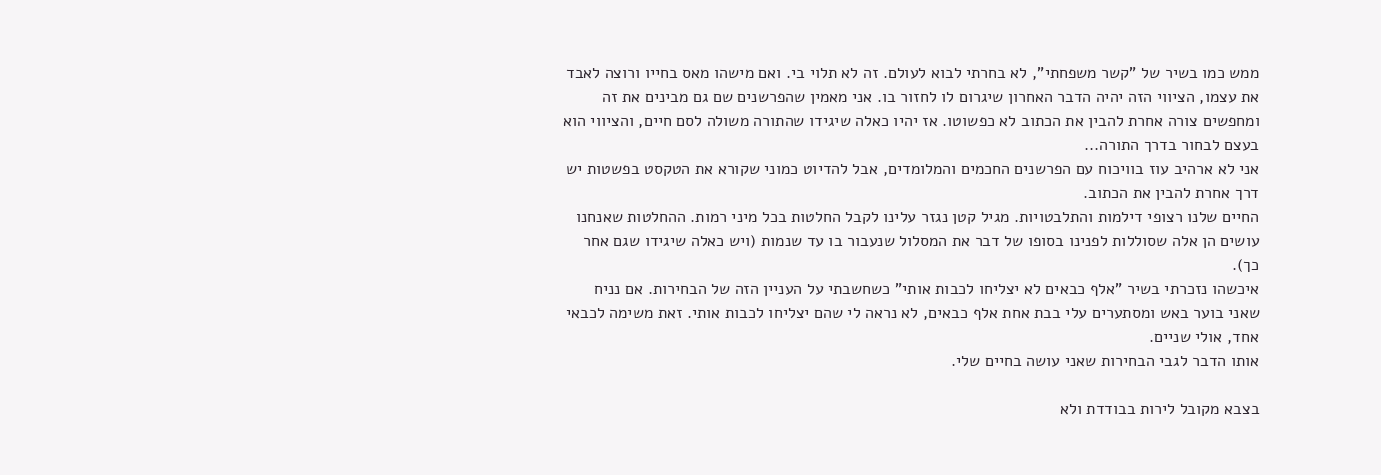ממש כמו בשיר של "קשר משפחתי", לא בחרתי לבוא לעולם. זה לא תלוי בי. ואם מישהו מאס בחייו ורוצה לאבד את עצמו, הציווי הזה יהיה הדבר האחרון שיגרום לו לחזור בו. אני מאמין שהפרשנים שם גם מבינים את זה ומחפשים צורה אחרת להבין את הכתוב לא כפשוטו. אז יהיו כאלה שיגידו שהתורה משולה לסם חיים, והציווי הוא בעצם לבחור בדרך התורה...
אני לא ארהיב עוז בוויכוח עם הפרשנים החכמים והמלומדים, אבל להדיוט כמוני שקורא את הטקסט בפשטות יש דרך אחרת להבין את הכתוב.
החיים שלנו רצופי דילמות והתלבטויות. מגיל קטן נגזר עלינו לקבל החלטות בכל מיני רמות. ההחלטות שאנחנו עושים הן אלה שסוללות לפנינו בסופו של דבר את המסלול שנעבור בו עד שנמות (ויש כאלה שיגידו שגם אחר כך).
איכשהו נזכרתי בשיר "אלף כבאים לא יצליחו לכבות אותי" כשחשבתי על העניין הזה של הבחירות. אם נניח שאני בוער באש ומסתערים עלי בבת אחת אלף כבאים, לא נראה לי שהם יצליחו לכבות אותי. זאת משימה לכבאי אחד, אולי שניים.
אותו הדבר לגבי הבחירות שאני עושה בחיים שלי.

בצבא מקובל לירות בבודדת ולא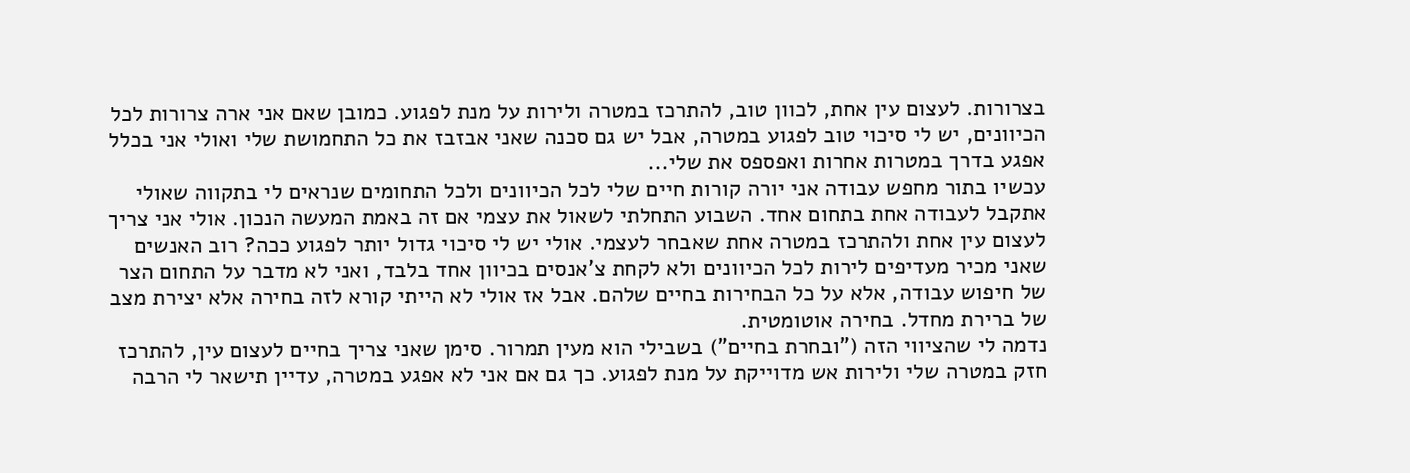בצרורות. לעצום עין אחת, לכוון טוב, להתרכז במטרה ולירות על מנת לפגוע. כמובן שאם אני ארה צרורות לכל הכיוונים, יש לי סיכוי טוב לפגוע במטרה, אבל יש גם סכנה שאני אבזבז את כל התחמושת שלי ואולי אני בכלל אפגע בדרך במטרות אחרות ואפספס את שלי...
עכשיו בתור מחפש עבודה אני יורה קורות חיים שלי לכל הכיוונים ולכל התחומים שנראים לי בתקווה שאולי אתקבל לעבודה אחת בתחום אחד. השבוע התחלתי לשאול את עצמי אם זה באמת המעשה הנכון. אולי אני צריך לעצום עין אחת ולהתרכז במטרה אחת שאבחר לעצמי. אולי יש לי סיכוי גדול יותר לפגוע ככה? רוב האנשים שאני מכיר מעדיפים לירות לכל הכיוונים ולא לקחת צ'אנסים בכיוון אחד בלבד, ואני לא מדבר על התחום הצר של חיפוש עבודה, אלא על כל הבחירות בחיים שלהם. אבל אז אולי לא הייתי קורא לזה בחירה אלא יצירת מצב של ברירת מחדל. בחירה אוטומטית.
נדמה לי שהציווי הזה ("ובחרת בחיים") בשבילי הוא מעין תמרור. סימן שאני צריך בחיים לעצום עין, להתרכז חזק במטרה שלי ולירות אש מדוייקת על מנת לפגוע. כך גם אם אני לא אפגע במטרה, עדיין תישאר לי הרבה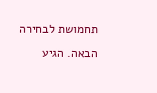תחמושת לבחירה הבאה. הגיע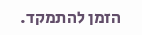הזמן להתמקד.